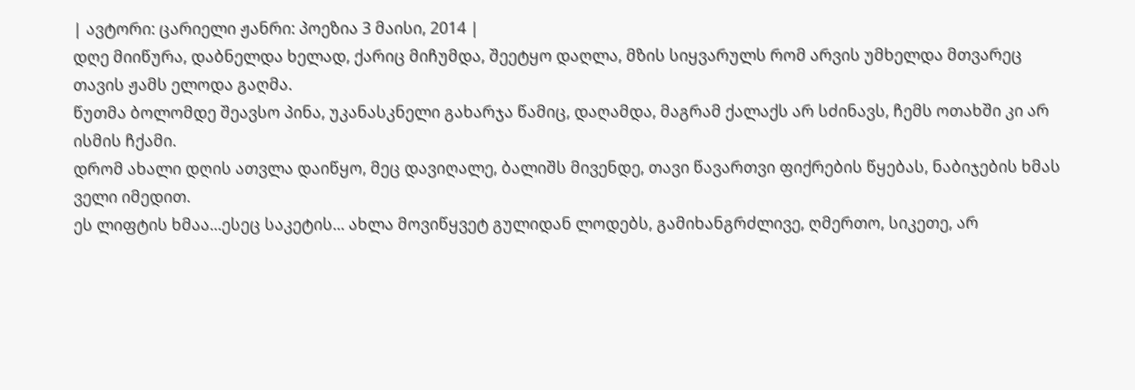| ავტორი: ცარიელი ჟანრი: პოეზია 3 მაისი, 2014 |
დღე მიიწურა, დაბნელდა ხელად, ქარიც მიჩუმდა, შეეტყო დაღლა, მზის სიყვარულს რომ არვის უმხელდა მთვარეც თავის ჟამს ელოდა გაღმა.
წუთმა ბოლომდე შეავსო პინა, უკანასკნელი გახარჯა წამიც, დაღამდა, მაგრამ ქალაქს არ სძინავს, ჩემს ოთახში კი არ ისმის ჩქამი.
დრომ ახალი დღის ათვლა დაიწყო, მეც დავიღალე, ბალიშს მივენდე, თავი წავართვი ფიქრების წყებას, ნაბიჯების ხმას ველი იმედით.
ეს ლიფტის ხმაა...ესეც საკეტის... ახლა მოვიწყვეტ გულიდან ლოდებს, გამიხანგრძლივე, ღმერთო, სიკეთე, არ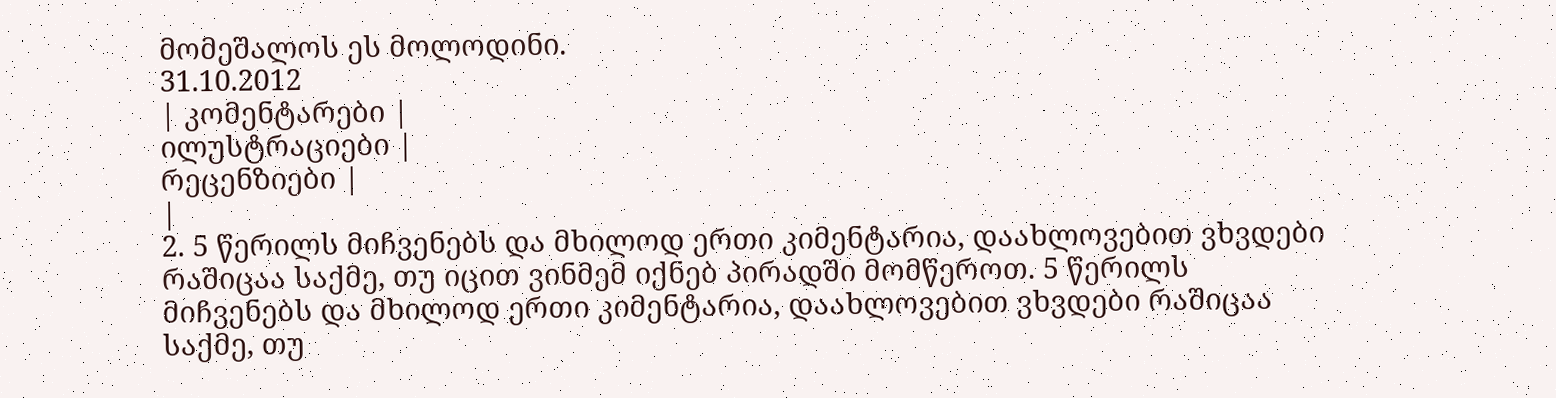მომეშალოს ეს მოლოდინი.
31.10.2012
| კომენტარები |
ილუსტრაციები |
რეცენზიები |
|
2. 5 წერილს მიჩვენებს და მხილოდ ერთი კიმენტარია, დაახლოვებით ვხვდები რაშიცაა საქმე, თუ იცით ვინმემ იქნებ პირადში მომწეროთ. 5 წერილს მიჩვენებს და მხილოდ ერთი კიმენტარია, დაახლოვებით ვხვდები რაშიცაა საქმე, თუ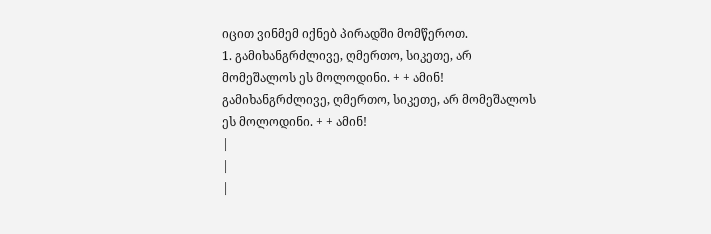იცით ვინმემ იქნებ პირადში მომწეროთ.
1. გამიხანგრძლივე, ღმერთო, სიკეთე, არ მომეშალოს ეს მოლოდინი. + + ამინ! გამიხანგრძლივე, ღმერთო, სიკეთე, არ მომეშალოს ეს მოლოდინი. + + ამინ!
|
|
|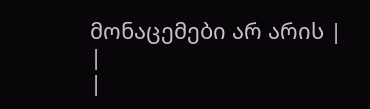მონაცემები არ არის |
|
|